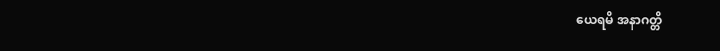ယေရမိ အနာဂတ္တိ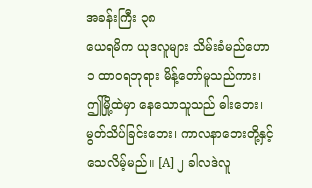အခန်းကြီး ၃၈
ယေရမိက ယုဒလူများ သိမ်းခံမည်ဟော
၁ ထာဝရဘုရား မိန့်တော်မူသည်ကား၊ ဤမြို့ထဲမှာ နေသောသူသည် ဓါးဘေး၊ မွတ်သိပ်ခြင်းဘေး၊ ကာလနာဘေးတို့နှင့် သေလိမ့်မည်။ [A] ၂ ခါလဒဲလူ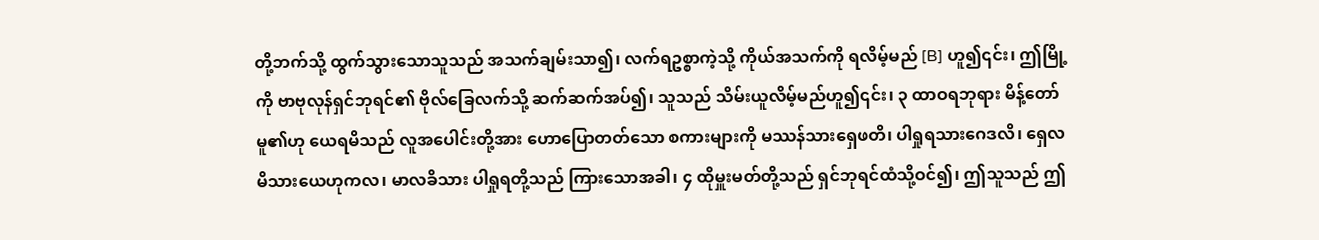တို့ဘက်သို့ ထွက်သွားသောသူသည် အသက်ချမ်းသာ၍၊ လက်ရဥစ္စာကဲ့သို့ ကိုယ်အသက်ကို ရလိမ့်မည် [B] ဟူ၍၎င်း၊ ဤမြို့ကို ဗာဗုလုန်ရှင်ဘုရင်၏ ဗိုလ်ခြေလက်သို့ ဆက်ဆက်အပ်၍၊ သူသည် သိမ်းယူလိမ့်မည်ဟူ၍၎င်း၊ ၃ ထာဝရဘုရား မိန့်တော်မူ၏ဟု ယေရမိသည် လူအပေါင်းတို့အား ဟောပြောတတ်သော စကားများကို မဿန်သားရှေဖတိ၊ ပါရှုရသားဂေဒလိ၊ ရှေလမိသားယေဟုကလ၊ မာလခိသား ပါရှုရတို့သည် ကြားသောအခါ၊ ၄ ထိုမှူးမတ်တို့သည် ရှင်ဘုရင်ထံသို့ဝင်၍၊ ဤသူသည် ဤ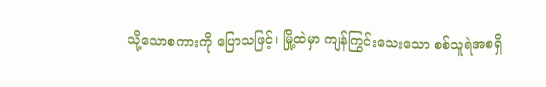သို့သောစကားကို ပြောသဖြင့်၊ မြို့ထဲမှာ ကျန်ကြွင်းသေးသော စစ်သူရဲအစရှိ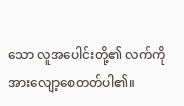သော လူအပေါင်းတို့၏ လက်ကို အားလျော့စေတတ်ပါ၏။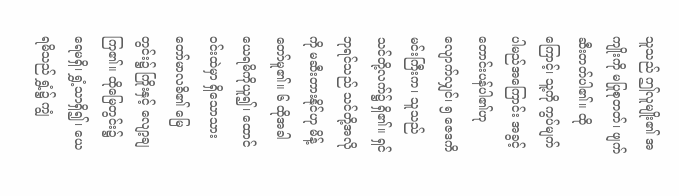သူသည် ဤလူမျိုး၏ အကျိုးကို မပြုစုတတ်၊ ဖျက်ဆီးတတ်ပါ၏။ ထိုကြောင့်၊ သူ့ကို ကွပ်မျက်ပါမည်အကြောင်း အခွင့်တောင်းပန်ပါ၏ဟု လျောက်လျှင်၊ ၅ ဇေဒကိမင်းကြီးက၊ သူသည် သင်တို့လက်၌ ရှိ၏။ ရှင်ဘုရင်သည် သင်တို့အလိုကို မဆီးတားနိုင်ဟု မိန့်တော်မူ၏။ ၆ ထိုအခါ ယေရမိကိုယူ၍၊ ထောင်ဝင်းထဲမှာ ရှိသောသားတော်မာလခိ၏ မြေတွင်း၌ ကြိုးနှင့် လျော့ချကြ၏။ ထိုမြေတွင်း၌ ရေမရှိ၊ ရွှံ့သာရှိ၍၊ ယေရမိသည် ရွှံ့၌ ကျွံ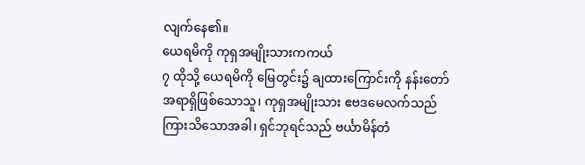လျက်နေ၏။
ယေရမိကို ကုရှအမျိုးသားကကယ်
၇ ထိုသို့ ယေရမိကို မြေတွင်း၌ ချထားကြောင်းကို နန်းတော် အရာရှိဖြစ်သောသူ၊ ကုရှအမျိုးသား ဧဗဒမေလက်သည်ကြားသိသောအခါ၊ ရှင်ဘုရင်သည် ဗင်္ယာမိန်တံ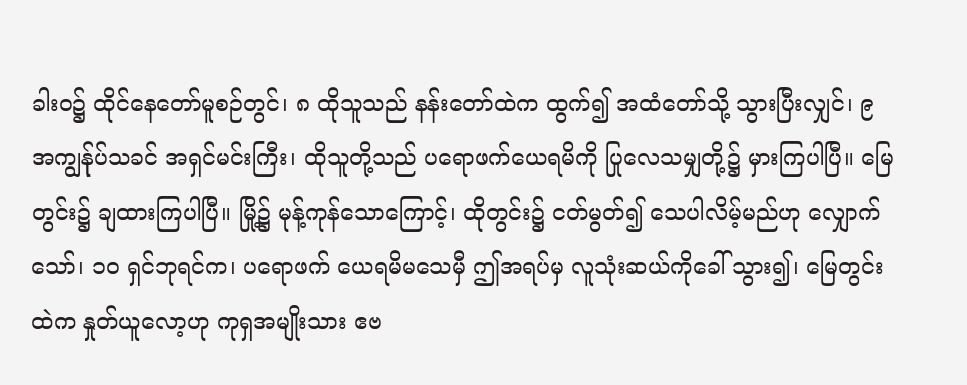ခါးဝ၌ ထိုင်နေတော်မူစဉ်တွင်၊ ၈ ထိုသူသည် နန်းတော်ထဲက ထွက်၍ အထံတော်သို့ သွားပြီးလျှင်၊ ၉ အကျွန်ုပ်သခင် အရှင်မင်းကြီး၊ ထိုသူတို့သည် ပရောဖက်ယေရမိကို ပြုလေသမျှတို့၌ မှားကြပါပြီ။ မြေတွင်း၌ ချထားကြပါပြီ။ မြို့၌ မုန့်ကုန်သောကြောင့်၊ ထိုတွင်း၌ ငတ်မွတ်၍ သေပါလိမ့်မည်ဟု လျှောက်သော်၊ ၁၀ ရှင်ဘုရင်က၊ ပရောဖက် ယေရမိမသေမှီ ဤအရပ်မှ လူသုံးဆယ်ကိုခေါ် သွား၍၊ မြေတွင်းထဲက နှုတ်ယူလော့ဟု ကုရှအမျိုးသား ဧဗ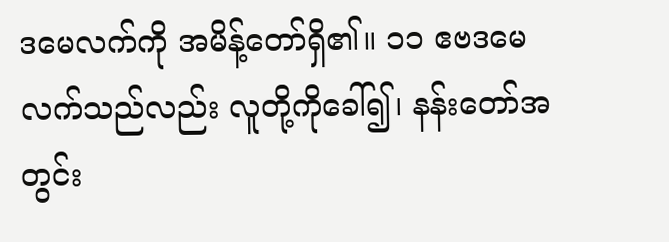ဒမေလက်ကို အမိန့်တော်ရှိ၏။ ၁၁ ဧဗဒမေလက်သည်လည်း လူတို့ကိုခေါ်၍၊ နန်းတော်အတွင်း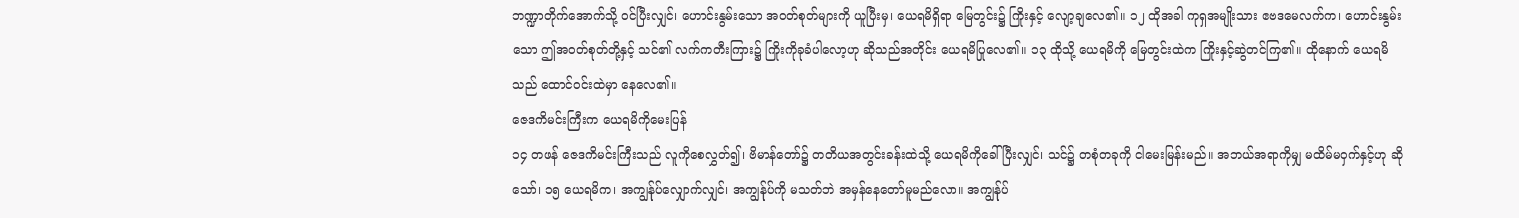ဘဏ္ဍာတိုက်အောက်သို့ ဝင်ပြီးလျှင်၊ ဟောင်းနွမ်းသော အဝတ်စုတ်များကို ယူပြီးမှ၊ ယေရမိရှိရာ မြေတွင်း၌ ကြိုးနှင့် လျော့ချလေ၏။ ၁၂ ထိုအခါ ကုရှအမျိုးသား ဧဗဒမေလက်က၊ ဟောင်းနွမ်းသော ဤအဝတ်စုတ်တို့နှင့် သင်၏ လက်ကတီးကြား၌ ကြိုးကိုခုခံပါလော့ဟု ဆိုသည်အတိုင်း ယေရမိပြုလေ၏။ ၁၃ ထိုသို့ ယေရမိကို မြေတွင်းထဲက ကြိုးနှင့်ဆွဲတင်ကြ၏။ ထိုနောက် ယေရမိသည် ထောင်ဝင်းထဲမှာ နေလေ၏။
ဇေဒကိမင်းကြီးက ယေရမိကိုမေးပြန်
၁၄ တဖန် ဇေဒကိမင်းကြီးသည် လူကိုစေလွှတ်၍၊ ဗိမာန်တော်၌ တတိယအတွင်းခန်းထဲသို့ ယေရမိကိုခေါ်ပြီးလျှင်၊ သင်၌ တစုံတခုကို ငါမေးမြန်းမည်။ အဘယ်အရာကိုမျှ မထိမ်မဝှက်နှင့်ဟု ဆိုသော်၊ ၁၅ ယေရမိက၊ အကျွန်ုပ်လျှောက်လျှင်၊ အကျွန်ုပ်ကို မသတ်ဘဲ အမှန်နေတော်မူမည်လော။ အကျွန်ုပ်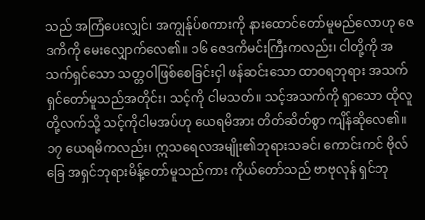သည် အကြံပေးလျှင်၊ အကျွန်ုပ်စကားကို နားထောင်တော်မူမည်လောဟု ဇေဒကိကို မေးလျှောက်လေ၏။ ၁၆ ဇေဒကိမင်းကြီးကလည်း၊ ငါတို့ကို အသက်ရှင်သော သတ္တဝါဖြစ်စေခြင်းငှါ ဖန်ဆင်းသော ထာဝရဘုရား အသက်ရှင်တော်မူသည်အတိုင်း၊ သင့်ကို ငါမသတ်။ သင့်အသက်ကို ရှာသော ထိုလူတို့လက်သို့ သင့်ကိုငါမအပ်ဟု ယေရမိအား တိတ်ဆိတ်စွာ ကျိန်ဆိုလေ၏။ ၁၇ ယေရမိကလည်း၊ ဣသရေလအမျိုး၏ဘုရားသခင်၊ ကောင်းကင် ဗိုလ်ခြေ အရှင်ဘုရားမိန့်တော်မူသည်ကား ကိုယ်တော်သည် ဗာဗုလုန် ရှင်ဘု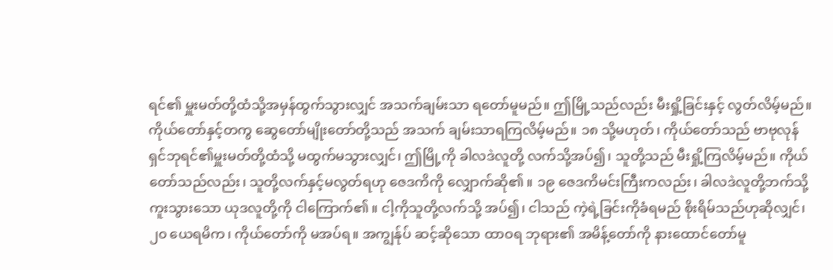ရင်၏ မှူးမတ်တို့ထံသို့အမှန်ထွက်သွားလျှင် အသက်ချမ်းသာ ရတော်မူမည်။ ဤမြို့သည်လည်း မီးရှို့ခြင်းနှင့် လွတ်လိမ့်မည်။ ကိုယ်တော်နှင့်တကွ ဆွေတော်မျိုးတော်တို့သည် အသက် ချမ်းသာရကြလိမ့်မည်။ ၁၈ သို့မဟုတ်၊ ကိုယ်တော်သည် ဗာဗုလုန် ရှင်ဘုရင်၏မှူးမတ်တို့ထံသို့ မထွက်မသွားလျှင်၊ ဤမြို့ကို ခါလဒဲလူတို့ လက်သို့အပ်၍၊ သူတို့သည် မီးရှို့ကြလိမ့်မည်။ ကိုယ်တော်သည်လည်း၊ သူတို့လက်နှင့်မလွတ်ရဟု ဇေဒကိကို လျှောက်ဆို၏။ ၁၉ ဇေဒကိမင်းကြီးကလည်း၊ ခါလဒဲလူတို့ဘက်သို့ ကူးသွားသော ယုဒလူတို့ကို ငါကြောက်၏။ ငါ့ကိုသူတို့လက်သို့ အပ်၍၊ ငါသည် ကဲ့ရဲ့ခြင်းကိုခံရမည် စိုးရိမ်သည်ဟုဆိုလျှင်၊ ၂၀ ယေရမိက၊ ကိုယ်တော်ကို မအပ်ရ။ အကျွန်ုပ် ဆင့်ဆိုသော ထာဝရ ဘုရား၏ အမိန့်တော်ကို နားထောင်တော်မူ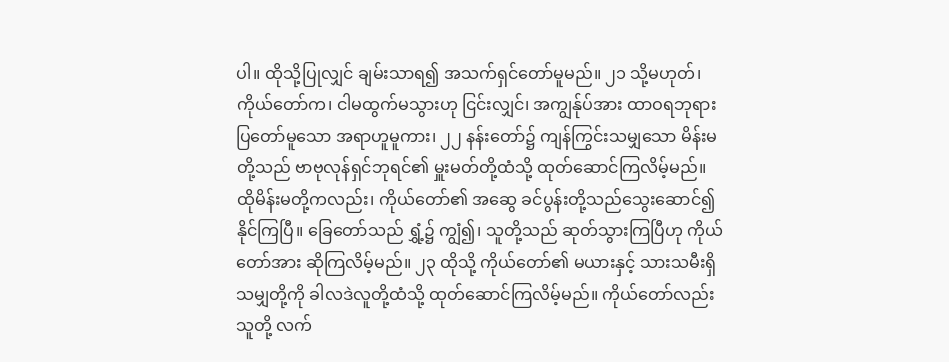ပါ။ ထိုသို့ပြုလျှင် ချမ်းသာရ၍ အသက်ရှင်တော်မူမည်။ ၂၁ သို့မဟုတ်၊ ကိုယ်တော်က၊ ငါမထွက်မသွားဟု ငြင်းလျှင်၊ အကျွန်ုပ်အား ထာဝရဘုရား ပြတော်မူသော အရာဟူမူကား၊ ၂၂ နန်းတော်၌ ကျန်ကြွင်းသမျှသော မိန်းမတို့သည် ဗာဗုလုန်ရှင်ဘုရင်၏ မှူးမတ်တို့ထံသို့ ထုတ်ဆောင်ကြလိမ့်မည်။ ထိုမိန်းမတို့ကလည်း၊ ကိုယ်တော်၏ အဆွေ ခင်ပွန်းတို့သည်သွေးဆောင်၍ နိုင်ကြပြီ။ ခြေတော်သည် ရွှံ့၌ ကျွံ၍၊ သူတို့သည် ဆုတ်သွားကြပြီဟု ကိုယ်တော်အား ဆိုကြလိမ့်မည်။ ၂၃ ထိုသို့ ကိုယ်တော်၏ မယားနှင့် သားသမီးရှိသမျှတို့ကို ခါလဒဲလူတို့ထံသို့ ထုတ်ဆောင်ကြလိမ့်မည်။ ကိုယ်တော်လည်းသူတို့ လက်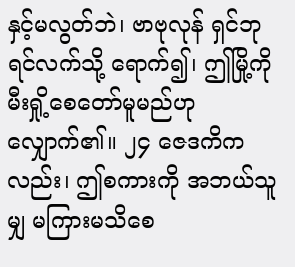နှင့်မလွတ်ဘဲ၊ ဗာဗုလုန် ရှင်ဘုရင်လက်သို့ ရောက်၍၊ ဤမြို့ကို မီးရှို့စေတော်မူမည်ဟု လျှောက်၏။ ၂၄ ဇေဒကိကလည်း၊ ဤစကားကို အဘယ်သူမျှ မကြားမသိစေ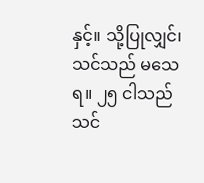နှင့်။ သို့ပြုလျှင်၊ သင်သည် မသေရ။ ၂၅ ငါသည်သင်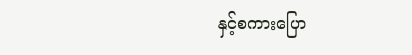နှင့်စကားပြော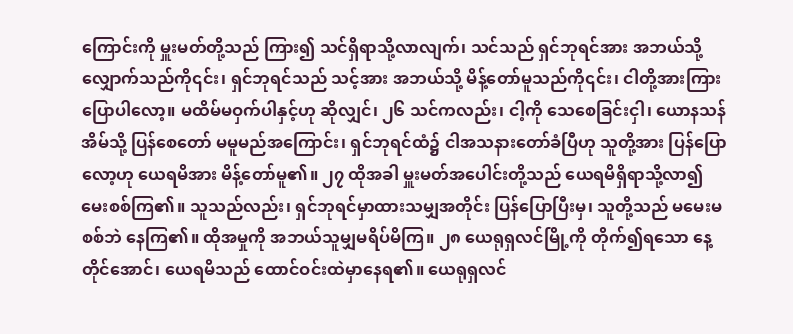ကြောင်းကို မှူးမတ်တို့သည် ကြား၍ သင်ရှိရာသို့လာလျက်၊ သင်သည် ရှင်ဘုရင်အား အဘယ်သို့ လျှောက်သည်ကို၎င်း၊ ရှင်ဘုရင်သည် သင့်အား အဘယ်သို့ မိန့်တော်မူသည်ကို၎င်း၊ ငါတို့အားကြားပြောပါလော့။ မထိမ်မဝှက်ပါနှင့်ဟု ဆိုလျှင်၊ ၂၆ သင်ကလည်း၊ ငါ့ကို သေစေခြင်းငှါ၊ ယောနသန်အိမ်သို့ ပြန်စေတော် မမူမည်အကြောင်း၊ ရှင်ဘုရင်ထံ၌ ငါအသနားတော်ခံပြီဟု သူတို့အား ပြန်ပြောလော့ဟု ယေရမိအား မိန့်တော်မူ၏။ ၂၇ ထိုအခါ မှူးမတ်အပေါင်းတို့သည် ယေရမိရှိရာသို့လာ၍ မေးစစ်ကြ၏။ သူသည်လည်း၊ ရှင်ဘုရင်မှာထားသမျှအတိုင်း ပြန်ပြောပြီးမှ၊ သူတို့သည် မမေးမစစ်ဘဲ နေကြ၏။ ထိုအမှုကို အဘယ်သူမျှမရိပ်မိကြ။ ၂၈ ယေရုရှလင်မြို့ကို တိုက်၍ရသော နေ့တိုင်အောင်၊ ယေရမိသည် ထောင်ဝင်းထဲမှာနေရ၏။ ယေရုရှလင်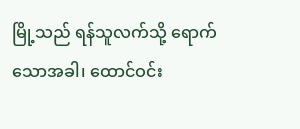မြို့သည် ရန်သူလက်သို့ ရောက်သောအခါ၊ ထောင်ဝင်း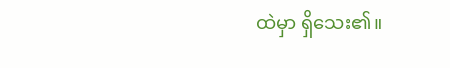ထဲမှာ ရှိသေး၏။